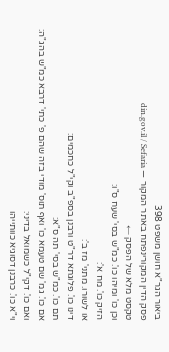ביאור הגר"א חושן משפט 398
פסק הדין המקורינפתח באתר המקור — din.gov.il / Sefaria
טקסט מלא של הפסק ←
וכן כו' ומיהו כו'. כמ"ש בסי' שעח ס"ו:
הזיק כו'. מח א':
או לשורו. מתני' מז ב':
דינו כו'. פלוגתא דר"ט ורבנן בספ"ב וקי"ל כחכמים:
תם כו'. כמ"ש בסי' תה ס"א:
אם כו'. גמ' שם טעמא כו' ואף תוס' מודי בזה שהם פ' כתי' דרבא כמ"ש בהג"ה:
ואם כו'. דקי"ל כשמואל בדיני:
וי"א כו'. כרבנן דסוגיא כוותייהו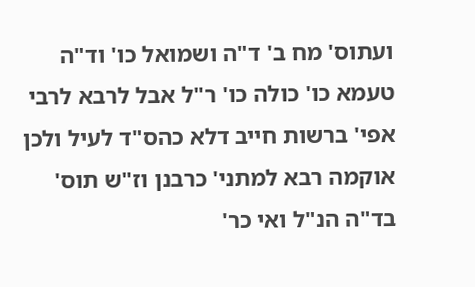ועתוס' מח ב' ד"ה ושמואל כו' וד"ה טעמא כו' כולה כו' ר"ל אבל לרבא לרבי אפי' ברשות חייב דלא כהס"ד לעיל ולכן אוקמה רבא למתני' כרבנן וז"ש תוס' בד"ה הנ"ל ואי כר'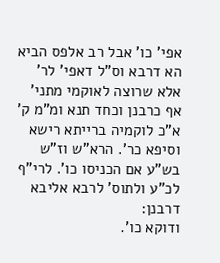אפי' כו' אבל רב אלפס הביא הא דרבא וס"ל דאפי' לר' אלא שרוצה לאוקמי מתני' אף כרבנן וכחד תנא ומ"מ ק' א"כ לוקמיה ברייתא רישא וסיפא כר'. הרא"ש וז"ש בש"ע אם הכניסו כו'. לרי"ף לכ"ע ולתוס' לרבא אליבא דרבנן:
ודוקא כו'.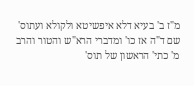מ"ז ב' בעיא דלא איפשיטא ולקולא ועתוס' שם ד"ה אז כו' ומדברי הרא"ש והטור והרב מ' כתי' הראשון של תוס'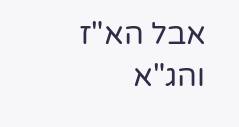אבל הא"ז והג"א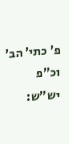פ' כתי' הב' וכ"פ יש"ש: